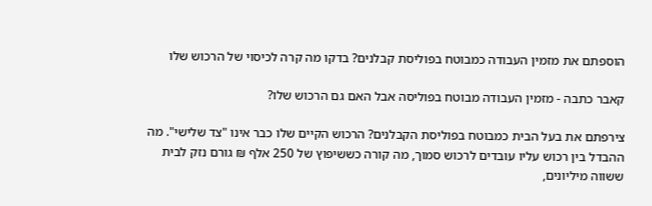הוספתם את מזמין העבודה כמבוטח בפוליסת קבלנים? בדקו מה קרה לכיסוי של הרכוש שלו

קאבר כתבה - מזמין העבודה מבוטח בפוליסה אבל האם גם הרכוש שלו?

צירפתם את בעל הבית כמבוטח בפוליסת הקבלנים? הרכוש הקיים שלו כבר אינו "צד שלישי". מה ההבדל בין רכוש עליו עובדים לרכוש סמוך, מה קורה כששיפוץ של 250 אלף ₪ גורם נזק לבית ששווה מיליונים,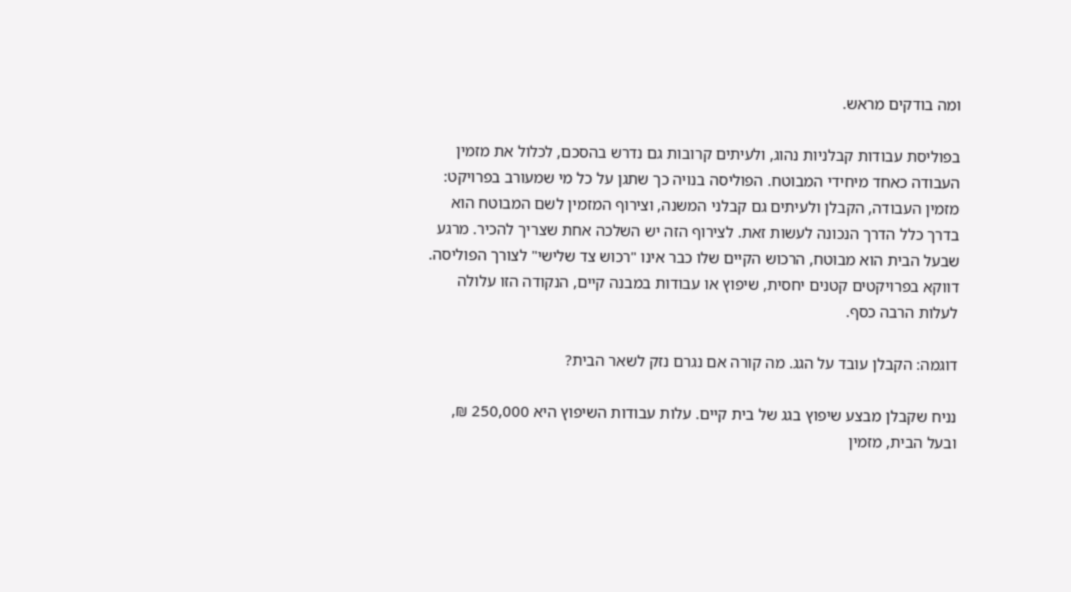ומה בודקים מראש.

בפוליסת עבודות קבלניות נהוג, ולעיתים קרובות גם נדרש בהסכם, לכלול את מזמין העבודה כאחד מיחידי המבוטח. הפוליסה בנויה כך שתגן על כל מי שמעורב בפרויקט: מזמין העבודה, הקבלן ולעיתים גם קבלני המשנה, וצירוף המזמין לשם המבוטח הוא בדרך כלל הדרך הנכונה לעשות זאת. לצירוף הזה יש השלכה אחת שצריך להכיר. מרגע שבעל הבית הוא מבוטח, הרכוש הקיים שלו כבר אינו "רכוש צד שלישי" לצורך הפוליסה. דווקא בפרויקטים קטנים יחסית, שיפוץ או עבודות במבנה קיים, הנקודה הזו עלולה לעלות הרבה כסף.

דוגמה: הקבלן עובד על הגג. מה קורה אם נגרם נזק לשאר הבית?

נניח שקבלן מבצע שיפוץ בגג של בית קיים. עלות עבודות השיפוץ היא 250,000 ₪, ובעל הבית, מזמין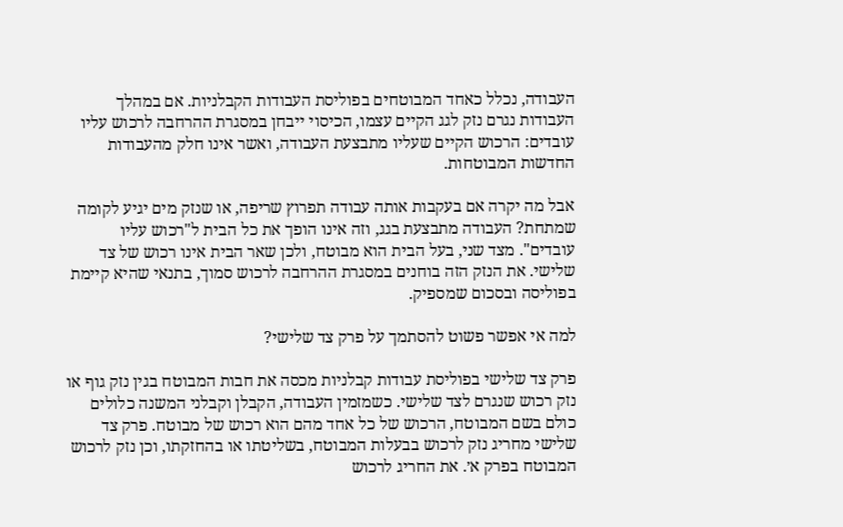העבודה, נכלל כאחד המבוטחים בפוליסת העבודות הקבלניות. אם במהלך העבודות נגרם נזק לגג הקיים עצמו, הכיסוי ייבחן במסגרת ההרחבה לרכוש עליו עובדים: הרכוש הקיים שעליו מתבצעת העבודה, ואשר אינו חלק מהעבודות החדשות המבוטחות.

אבל מה יקרה אם בעקבות אותה עבודה תפרוץ שריפה, או שנזק מים יגיע לקומה שמתחת? העבודה מתבצעת בגג, וזה אינו הופך את כל הבית ל"רכוש עליו עובדים". מצד שני, בעל הבית הוא מבוטח, ולכן שאר הבית אינו רכוש של צד שלישי. את הנזק הזה בוחנים במסגרת ההרחבה לרכוש סמוך, בתנאי שהיא קיימת בפוליסה ובסכום שמספיק.

למה אי אפשר פשוט להסתמך על פרק צד שלישי?

פרק צד שלישי בפוליסת עבודות קבלניות מכסה את חבות המבוטח בגין נזק גוף או נזק רכוש שנגרם לצד שלישי. כשמזמין העבודה, הקבלן וקבלני המשנה כלולים כולם בשם המבוטח, הרכוש של כל אחד מהם הוא רכוש של מבוטח. פרק צד שלישי מחריג נזק לרכוש בבעלות המבוטח, בשליטתו או בהחזקתו, וכן נזק לרכוש המבוטח בפרק א׳. את החריג לרכוש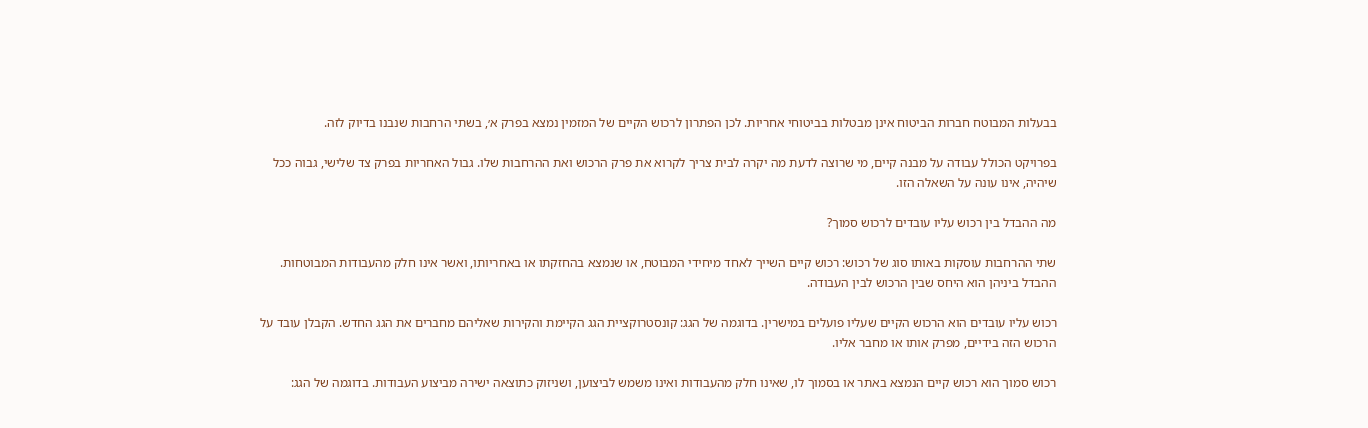בבעלות המבוטח חברות הביטוח אינן מבטלות בביטוחי אחריות. לכן הפתרון לרכוש הקיים של המזמין נמצא בפרק א׳, בשתי הרחבות שנבנו בדיוק לזה.

בפרויקט הכולל עבודה על מבנה קיים, מי שרוצה לדעת מה יקרה לבית צריך לקרוא את פרק הרכוש ואת ההרחבות שלו. גבול האחריות בפרק צד שלישי, גבוה ככל שיהיה, אינו עונה על השאלה הזו.

מה ההבדל בין רכוש עליו עובדים לרכוש סמוך?

שתי ההרחבות עוסקות באותו סוג של רכוש: רכוש קיים השייך לאחד מיחידי המבוטח, או שנמצא בהחזקתו או באחריותו, ואשר אינו חלק מהעבודות המבוטחות. ההבדל ביניהן הוא היחס שבין הרכוש לבין העבודה.

רכוש עליו עובדים הוא הרכוש הקיים שעליו פועלים במישרין. בדוגמה של הגג: קונסטרוקציית הגג הקיימת והקירות שאליהם מחברים את הגג החדש. הקבלן עובד על הרכוש הזה בידיים, מפרק אותו או מחבר אליו.

רכוש סמוך הוא רכוש קיים הנמצא באתר או בסמוך לו, שאינו חלק מהעבודות ואינו משמש לביצוען, ושניזוק כתוצאה ישירה מביצוע העבודות. בדוגמה של הגג: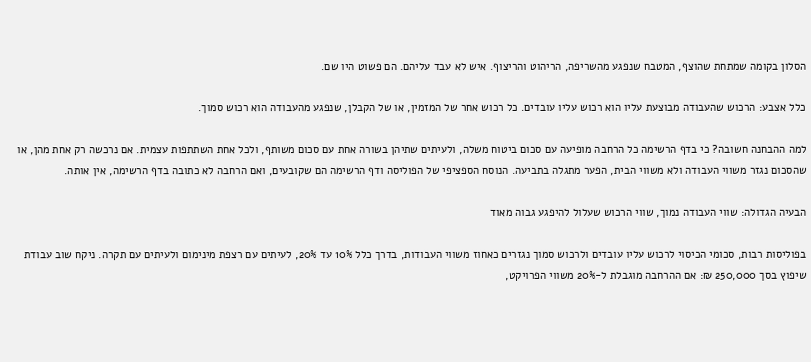הסלון בקומה שמתחת שהוצף, המטבח שנפגע מהשריפה, הריהוט והריצוף. איש לא עבד עליהם. הם פשוט היו שם.

כלל אצבע: הרכוש שהעבודה מבוצעת עליו הוא רכוש עליו עובדים. כל רכוש אחר של המזמין, או של הקבלן, שנפגע מהעבודה הוא רכוש סמוך.

למה ההבחנה חשובה? כי בדף הרשימה כל הרחבה מופיעה עם סכום ביטוח משלה, ולעיתים שתיהן בשורה אחת עם סכום משותף, ולכל אחת השתתפות עצמית. אם נרכשה רק אחת מהן, או שהסכום נגזר משווי העבודה ולא משווי הבית, הפער מתגלה בתביעה. הנוסח הספציפי של הפוליסה ודף הרשימה הם שקובעים, ואם הרחבה לא כתובה בדף הרשימה, אין אותה.

הבעיה הגדולה: שווי העבודה נמוך, שווי הרכוש שעלול להיפגע גבוה מאוד

בפוליסות רבות, סכומי הכיסוי לרכוש עליו עובדים ולרכוש סמוך נגזרים כאחוז משווי העבודות, בדרך כלל 10% עד 20%, לעיתים עם רצפת מינימום ולעיתים עם תקרה. ניקח שוב עבודת שיפוץ בסך 250,000 ₪: אם ההרחבה מוגבלת ל-20% משווי הפרויקט,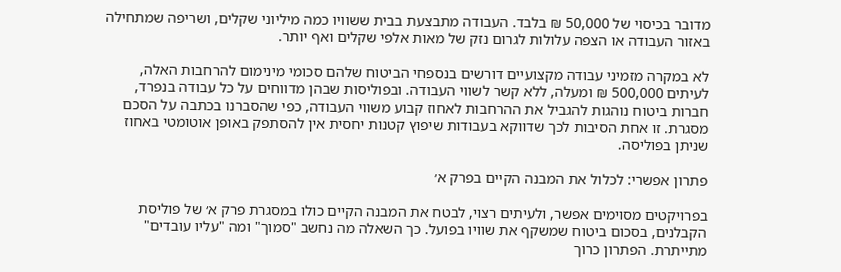מדובר בכיסוי של 50,000 ₪ בלבד. העבודה מתבצעת בבית ששוויו כמה מיליוני שקלים, ושריפה שמתחילה באזור העבודה או הצפה עלולות לגרום נזק של מאות אלפי שקלים ואף יותר.

לא במקרה מזמיני עבודה מקצועיים דורשים בנספחי הביטוח שלהם סכומי מינימום להרחבות האלה, לעיתים 500,000 ₪ ומעלה, ללא קשר לשווי העבודה. ובפוליסות שבהן מדווחים על כל עבודה בנפרד, חברות ביטוח נוהגות להגביל את ההרחבות לאחוז קבוע משווי העבודה, כפי שהסברנו בכתבה על הסכם מסגרת. זו אחת הסיבות לכך שדווקא בעבודות שיפוץ קטנות יחסית אין להסתפק באופן אוטומטי באחוז שניתן בפוליסה.

פתרון אפשרי: לכלול את המבנה הקיים בפרק א׳

בפרויקטים מסוימים אפשר, ולעיתים רצוי, לבטח את המבנה הקיים כולו במסגרת פרק א׳ של פוליסת הקבלנים, בסכום ביטוח שמשקף את שוויו בפועל. כך השאלה מה נחשב "סמוך" ומה "עליו עובדים" מתייתרת. הפתרון כרוך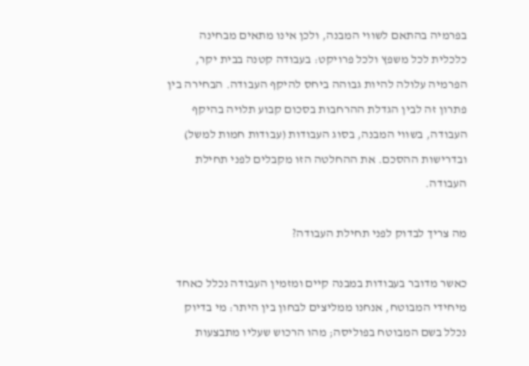בפרמיה בהתאם לשווי המבנה, ולכן אינו מתאים מבחינה כלכלית לכל משפץ ולכל פרויקט: בעבודה קטנה בבית יקר, הפרמיה עלולה להיות גבוהה ביחס להיקף העבודה. הבחירה בין פתרון זה לבין הגדלת ההרחבות בסכום קבוע תלויה בהיקף העבודה, בשווי המבנה, בסוג העבודות (עבודות חמות למשל) ובדרישות ההסכם. את ההחלטה הזו מקבלים לפני תחילת העבודה.

מה צריך לבדוק לפני תחילת העבודה?

כאשר מדובר בעבודות במבנה קיים ומזמין העבודה נכלל כאחד מיחידי המבוטח, אנחנו ממליצים לבחון בין היתר: מי בדיוק נכלל בשם המבוטח בפוליסה; מהו הרכוש שעליו מתבצעות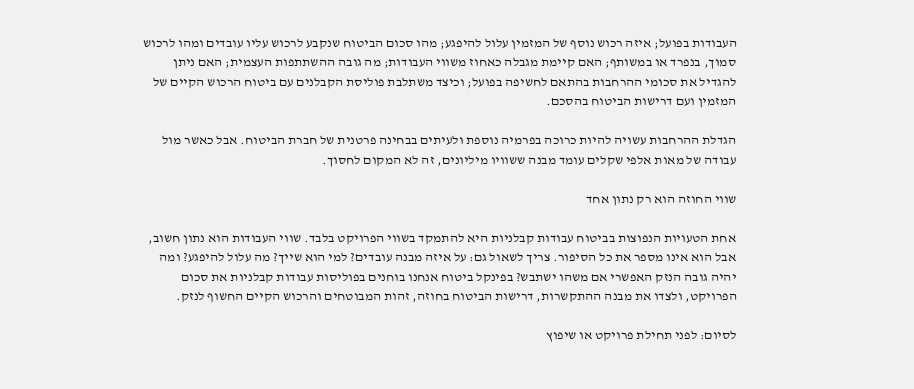העבודות בפועל; איזה רכוש נוסף של המזמין עלול להיפגע; מהו סכום הביטוח שנקבע לרכוש עליו עובדים ומהו לרכוש סמוך, בנפרד או במשותף; האם קיימת מגבלה כאחוז משווי העבודות; מה גובה ההשתתפות העצמית; האם ניתן להגדיל את סכומי ההרחבות בהתאם לחשיפה בפועל; וכיצד משתלבת פוליסת הקבלנים עם ביטוח הרכוש הקיים של המזמין ועם דרישות הביטוח בהסכם.

הגדלת ההרחבות עשויה להיות כרוכה בפרמיה נוספת ולעיתים בבחינה פרטנית של חברת הביטוח. אבל כאשר מול עבודה של מאות אלפי שקלים עומד מבנה ששוויו מיליונים, זה לא המקום לחסוך.

שווי החוזה הוא רק נתון אחד

אחת הטעויות הנפוצות בביטוח עבודות קבלניות היא להתמקד בשווי הפרויקט בלבד. שווי העבודות הוא נתון חשוב, אבל הוא אינו מספר את כל הסיפור. צריך לשאול גם: על איזה מבנה עובדים? למי הוא שייך? מה עלול להיפגע? ומה יהיה גובה הנזק האפשרי אם משהו ישתבש? בפינקל ביטוח אנחנו בוחנים בפוליסות עבודות קבלניות את סכום הפרויקט, ולצדו את מבנה ההתקשרות, דרישות הביטוח בחוזה, זהות המבוטחים והרכוש הקיים החשוף לנזק.

לסיום: לפני תחילת פרויקט או שיפוץ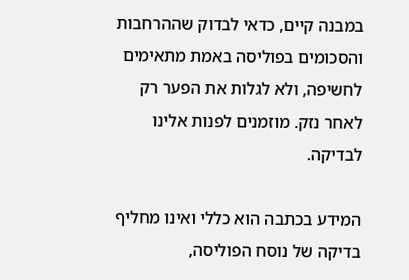במבנה קיים, כדאי לבדוק שההרחבות והסכומים בפוליסה באמת מתאימים לחשיפה, ולא לגלות את הפער רק לאחר נזק. מוזמנים לפנות אלינו לבדיקה.

המידע בכתבה הוא כללי ואינו מחליף בדיקה של נוסח הפוליסה,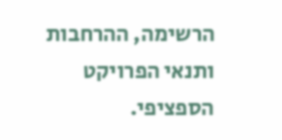הרשימה, ההרחבות ותנאי הפרויקט הספציפי.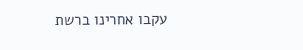עקבו אחרינו ברשת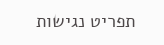תפריט נגישות